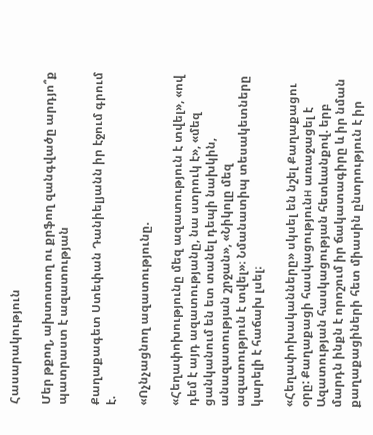Հասարակություն

Մեր թքող, ախտոտող ու քրֆող զանգվածը արդյո՞ք պատրաստ է ազատության

Քաղաքագետ Ստեփան Դանիելյանն իր էջում գրում է.

«Ոչնչացնող ազատությունը.

«Հեղափոխությունը մեզ ազատություն է տվել», «ով դեմ է այդ ազատությանը, նա ստրուկ է», «մեզ ցանկանում են ետ տանել դեպի նախկին, անազատության շրջան», «Նիկոլը մեզ ազատություն է տվել»։ Նմանատիպ տեսակետները կարելի է հաճախ լսել։

«Հեղափոխականները» սկսել են նշել Քաղաքացու օրը: Քաղաքացի հասկացությունн առաջացել է Ազատության հասկացության հետևանքով. երբ մարդն ինքն է որոշում իր ճակատագիրը և իր նման քաղաքացիների հետ միասին ընտրություն է իր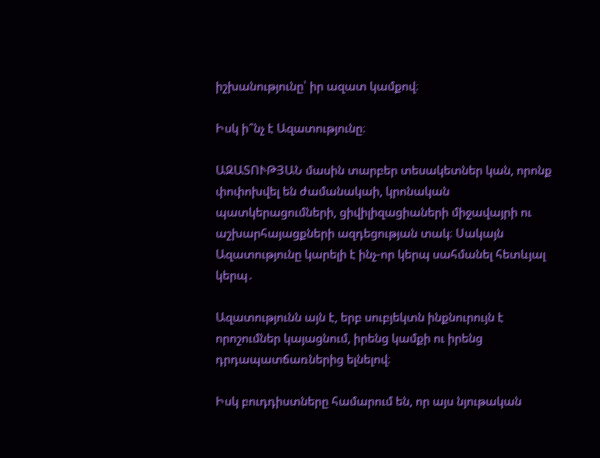իշխանությունը՝ իր ազատ կամքով։

Իսկ ի՞նչ է Ազատությունը։

ԱԶԱՏՈՒԹՅԱՆ մասին տարբեր տեսակետներ կան, որոնք փոփոխվել են ժամանակաի, կրոնական պատկերացումների, ցիվիլիզացիաների միջավայրի ու աշխարհայացքների ազդեցության տակ։ Սակայն Ազատությունը կարելի է ինչ-որ կերպ սահմանել հետևյալ կերպ․

Ազատությունն այն է, երբ սուբյեկտն ինքնուրույն է որոշումներ կայացնում, իրենց կամքի ու իրենց դրդապատճառներից ելնելով։

Իսկ բուդդիստները համարում են, որ այս նյութական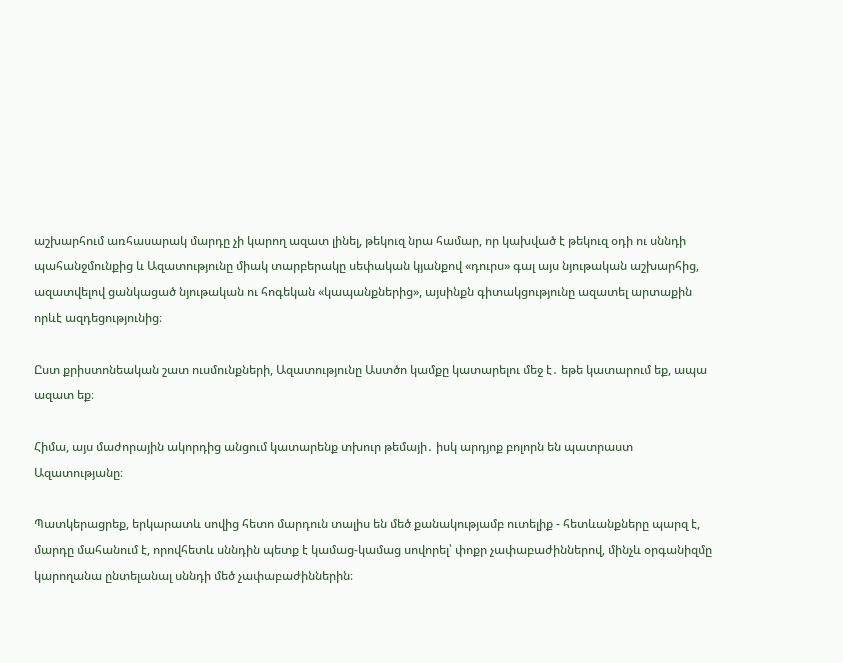աշխարհում առհասարակ մարդը չի կարող ազատ լինել, թեկուզ նրա համար, որ կախված է թեկուզ օդի ու սննդի պահանջմունքից և Ազատությունը միակ տարբերակը սեփական կյանքով «դուրս» գալ այս նյութական աշխարհից, ազատվելով ցանկացած նյութական ու հոգեկան «կապանքներից», այսինքն գիտակցությունը ազատել արտաքին որևէ ազդեցությունից։

Ըստ քրիստոնեական շատ ուսմունքների, Ազատությունը Աստծո կամքը կատարելու մեջ է․ եթե կատարում եք, ապա ազատ եք։

Հիմա, այս մաժորային ակորդից անցում կատարենք տխուր թեմայի․ իսկ արդյոք բոլորն են պատրաստ Ազատությանը։

Պատկերացրեք, երկարատև սովից հետո մարդուն տալիս են մեծ քանակությամբ ուտելիք - հետևանքները պարզ է, մարդը մահանում է, որովհետև սննդին պետք է կամաց-կամաց սովորել՝ փոքր չափաբաժիններով, մինչև օրգանիզմը կարողանա ընտելանալ սննդի մեծ չափաբաժիններին։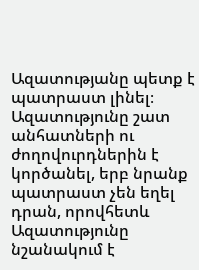Ազատությանը պետք է պատրաստ լինել։ Ազատությունը շատ անհատների ու ժողովուրդներին է կործանել, երբ նրանք պատրաստ չեն եղել դրան, որովհետև Ազատությունը նշանակում է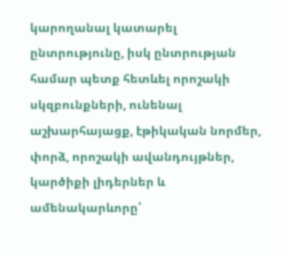կարողանալ կատարել ընտրությունը, իսկ ընտրության համար պետք հետևել որոշակի սկզբունքների, ունենալ աշխարհայացք, էթիկական նորմեր, փորձ, որոշակի ավանդույթներ, կարծիքի լիդերներ և ամենակարևորը՝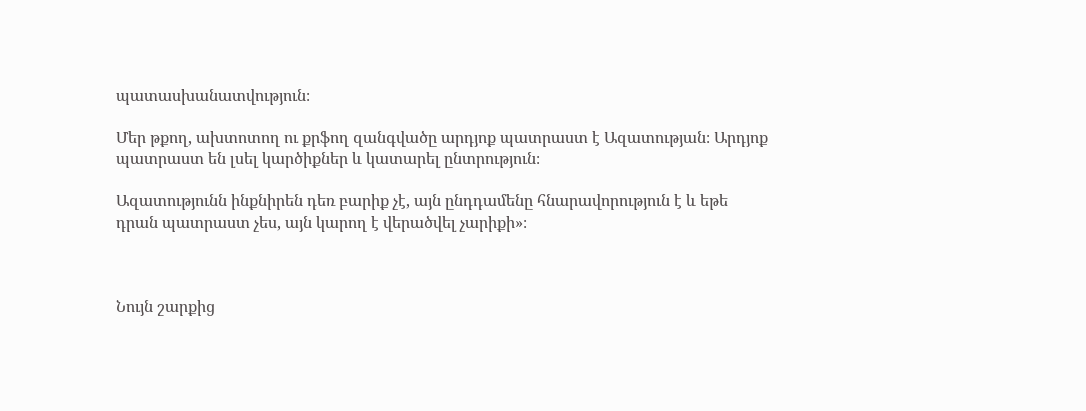պատասխանատվություն։

Մեր թքող, ախտոտող ու քրֆող զանգվածը արդյոք պատրաստ է Ազատության։ Արդյոք պատրաստ են լսել կարծիքներ և կատարել ընտրություն։

Ազատությունն ինքնիրեն դեռ բարիք չէ, այն ընդդամենը հնարավորություն է և եթե դրան պատրաստ չես, այն կարող է վերածվել չարիքի»։



Նույն շարքից